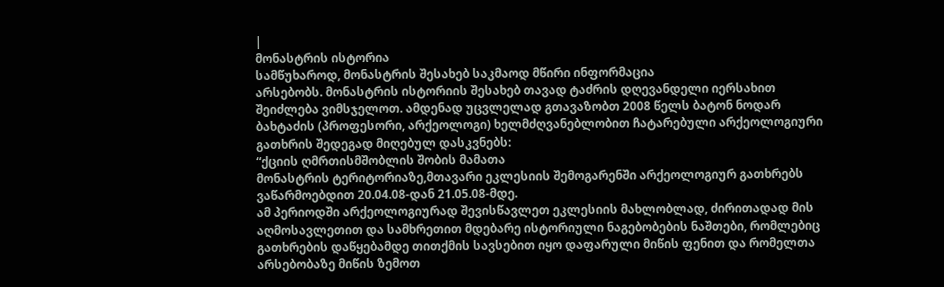|
მონასტრის ისტორია
სამწუხაროდ, მონასტრის შესახებ საკმაოდ მწირი ინფორმაცია
არსებობს. მონასტრის ისტორიის შესახებ თავად ტაძრის დღევანდელი იერსახით
შეიძლება ვიმსჯელოთ. ამდენად უცვლელად გთავაზობთ 2008 წელს ბატონ ნოდარ
ბახტაძის (პროფესორი, არქეოლოგი) ხელმძღვანებლობით ჩატარებული არქეოლოგიური
გათხრის შედეგად მიღებულ დასკვნებს:
“ქციის ღმრთისმშობლის შობის მამათა
მონასტრის ტერიტორიაზე,მთავარი ეკლესიის შემოგარენში არქეოლოგიურ გათხრებს
ვაწარმოებდით 20.04.08-დან 21.05.08-მდე.
ამ პერიოდში არქეოლოგიურად შევისწავლეთ ეკლესიის მახლობლად, ძირითადად მის
აღმოსავლეთით და სამხრეთით მდებარე ისტორიული ნაგებობების ნაშთები, რომლებიც
გათხრების დაწყებამდე თითქმის სავსებით იყო დაფარული მიწის ფენით და რომელთა
არსებობაზე მიწის ზემოთ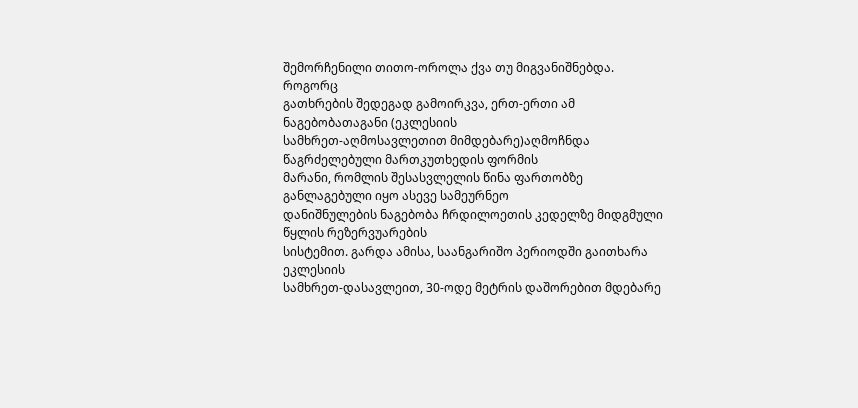შემორჩენილი თითო-ოროლა ქვა თუ მიგვანიშნებდა. როგორც
გათხრების შედეგად გამოირკვა, ერთ-ერთი ამ ნაგებობათაგანი (ეკლესიის
სამხრეთ-აღმოსავლეთით მიმდებარე)აღმოჩნდა წაგრძელებული მართკუთხედის ფორმის
მარანი, რომლის შესასვლელის წინა ფართობზე განლაგებული იყო ასევე სამეურნეო
დანიშნულების ნაგებობა ჩრდილოეთის კედელზე მიდგმული წყლის რეზერვუარების
სისტემით. გარდა ამისა, საანგარიშო პერიოდში გაითხარა ეკლესიის
სამხრეთ-დასავლეით, 30-ოდე მეტრის დაშორებით მდებარე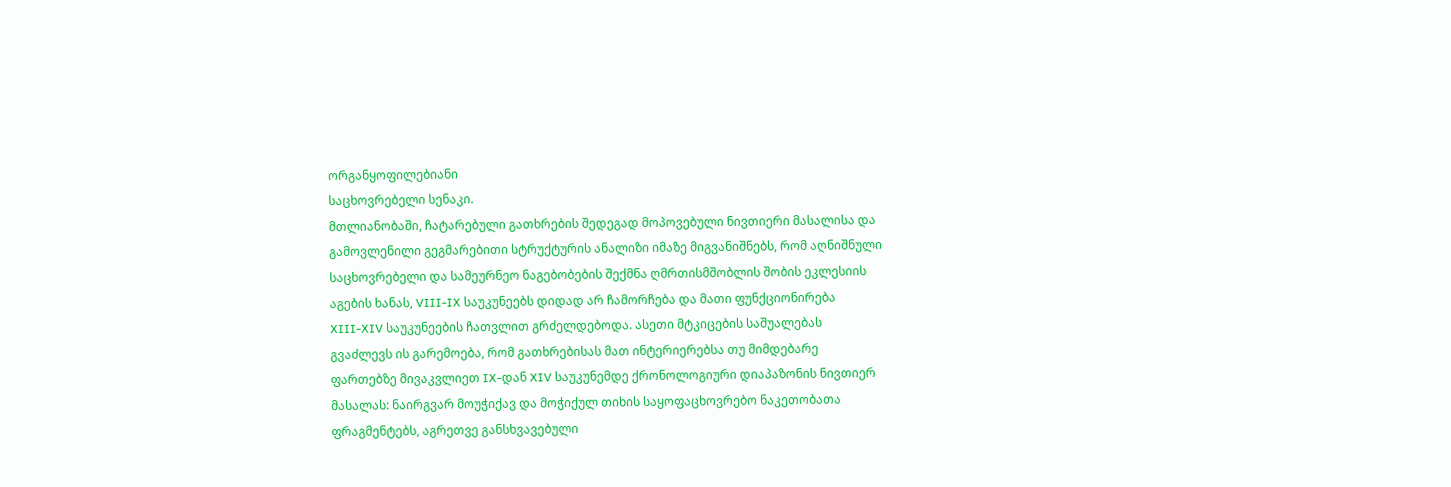ორგანყოფილებიანი
საცხოვრებელი სენაკი.
მთლიანობაში, ჩატარებული გათხრების შედეგად მოპოვებული ნივთიერი მასალისა და
გამოვლენილი გეგმარებითი სტრუქტურის ანალიზი იმაზე მიგვანიშნებს, რომ აღნიშნული
საცხოვრებელი და სამეურნეო ნაგებობების შექმნა ღმრთისმშობლის შობის ეკლესიის
აგების ხანას, VIII-IX საუკუნეებს დიდად არ ჩამორჩება და მათი ფუნქციონირება
XIII-XIV საუკუნეების ჩათვლით გრძელდებოდა. ასეთი მტკიცების საშუალებას
გვაძლევს ის გარემოება, რომ გათხრებისას მათ ინტერიერებსა თუ მიმდებარე
ფართებზე მივაკვლიეთ IX-დან XIV საუკუნემდე ქრონოლოგიური დიაპაზონის ნივთიერ
მასალას: ნაირგვარ მოუჭიქავ და მოჭიქულ თიხის საყოფაცხოვრებო ნაკეთობათა
ფრაგმენტებს, აგრეთვე განსხვავებული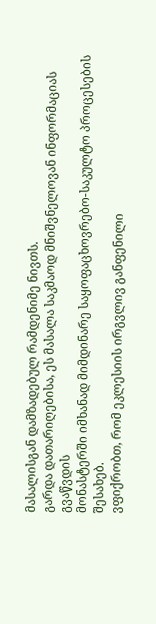მასალისგან დამზადებულ რამდენიმე ნივთს.
გარდა დათარიღებისა, ეს მასალა საკმაოდ მნიშვნელოვან ინფორმაციას გვაწვდის
მონასტერში იმხანად მიმდინარე საყოფაცხოვრებო-საკულტო პროცესების შესახებ.
ვფიქრობთ, რომ ეკლესიის ირგვლივ განფენილი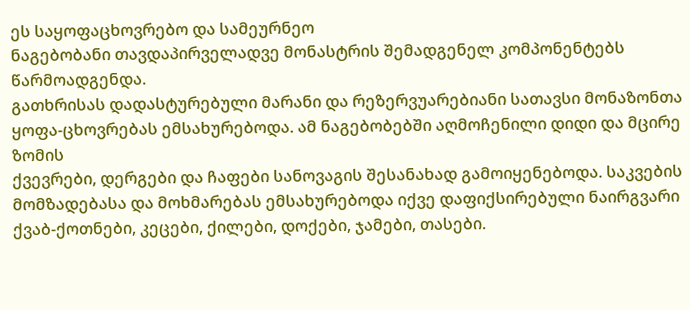ეს საყოფაცხოვრებო და სამეურნეო
ნაგებობანი თავდაპირველადვე მონასტრის შემადგენელ კომპონენტებს წარმოადგენდა.
გათხრისას დადასტურებული მარანი და რეზერვუარებიანი სათავსი მონაზონთა
ყოფა-ცხოვრებას ემსახურებოდა. ამ ნაგებობებში აღმოჩენილი დიდი და მცირე ზომის
ქვევრები, დერგები და ჩაფები სანოვაგის შესანახად გამოიყენებოდა. საკვების
მომზადებასა და მოხმარებას ემსახურებოდა იქვე დაფიქსირებული ნაირგვარი
ქვაბ-ქოთნები, კეცები, ქილები, დოქები, ჯამები, თასები.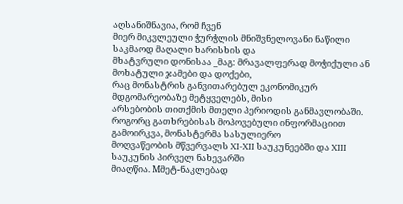აღსანიშნავია, რომ ჩვენ
მიერ მიკვლეული ჭურჭლის მნიშვნელოვანი ნაწილი საკმაოდ მაღალი ხარისხის და
მხატვრული დონისაა _მაგ: მრავალფერად მოჭიქული ან მოხატული ჯამები და დოქები,
რაც მონასტრის განვითარებულ ეკონომიკურ მდგომარეობაზე მეტყველებს, მისი
არსებობის თითქმის მთელი პერიოდის განმავლობაში.
როგორც გათხრებისას მოპოვებული ინფორმაციით გამოირკვა, მონასტერმა სასულიერო
მოღვაწეობის მწვერვალს XI-XII საუკუნეებში და XIII საუკუნის პირველ ნახევარში
მიაღწია. Mმეტ-ნაკლებად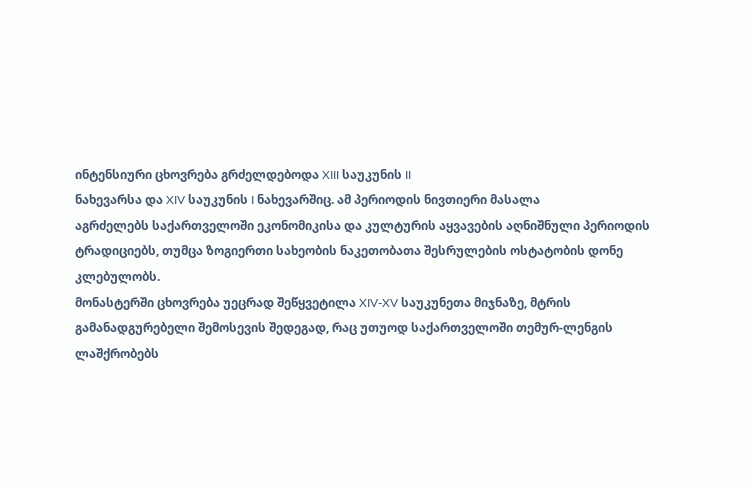ინტენსიური ცხოვრება გრძელდებოდა XIII საუკუნის II
ნახევარსა და XIV საუკუნის I ნახევარშიც. ამ პერიოდის ნივთიერი მასალა
აგრძელებს საქართველოში ეკონომიკისა და კულტურის აყვავების აღნიშნული პერიოდის
ტრადიციებს, თუმცა ზოგიერთი სახეობის ნაკეთობათა შესრულების ოსტატობის დონე
კლებულობს.
მონასტერში ცხოვრება უეცრად შეწყვეტილა XIV-XV საუკუნეთა მიჯნაზე, მტრის
გამანადგურებელი შემოსევის შედეგად, რაც უთუოდ საქართველოში თემურ-ლენგის
ლაშქრობებს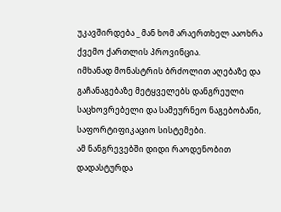უკავშირდება _ მან ხომ არაერთხელ ააოხრა ქვემო ქართლის პროვინცია.
იმხანად მონასტრის ბრძოლით აღებაზე და გაჩანაგებაზე მეტყველებს დანგრეული
საცხოვრებელი და სამეურნეო ნაგებობანი, საფორტიფიკაციო სისტემები.
ამ ნანგრევებში დიდი რაოდენობით დადასტურდა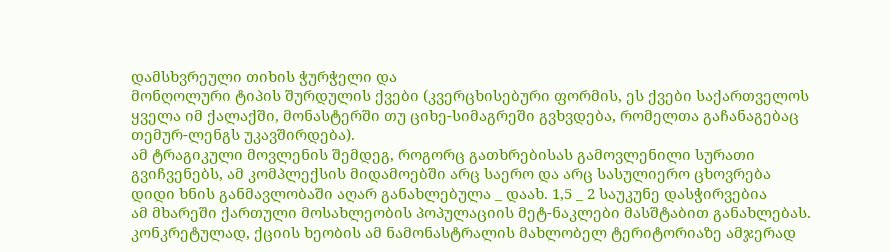დამსხვრეული თიხის ჭურჭელი და
მონღოლური ტიპის შურდულის ქვები (კვერცხისებური ფორმის, ეს ქვები საქართველოს
ყველა იმ ქალაქში, მონასტერში თუ ციხე-სიმაგრეში გვხვდება, რომელთა გაჩანაგებაც
თემურ-ლენგს უკავშირდება).
ამ ტრაგიკული მოვლენის შემდეგ, როგორც გათხრებისას გამოვლენილი სურათი
გვიჩვენებს, ამ კომპლექსის მიდამოებში არც საერო და არც სასულიერო ცხოვრება
დიდი ხნის განმავლობაში აღარ განახლებულა _ დაახ. 1,5 _ 2 საუკუნე დასჭირვებია
ამ მხარეში ქართული მოსახლეობის პოპულაციის მეტ-ნაკლები მასშტაბით განახლებას.
კონკრეტულად, ქციის ხეობის ამ ნამონასტრალის მახლობელ ტერიტორიაზე ამჯერად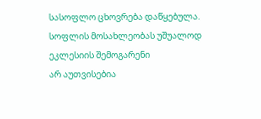სასოფლო ცხოვრება დაწყებულა. სოფლის მოსახლეობას უშუალოდ ეკლესიის შემოგარენი
არ აუთვისებია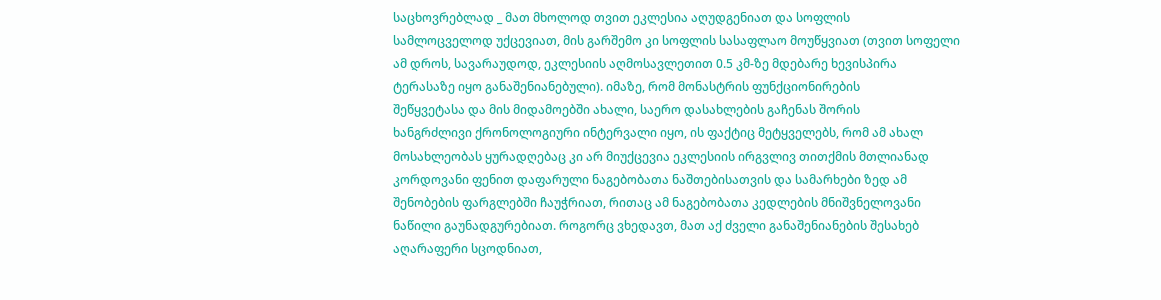საცხოვრებლად _ მათ მხოლოდ თვით ეკლესია აღუდგენიათ და სოფლის
სამლოცველოდ უქცევიათ, მის გარშემო კი სოფლის სასაფლაო მოუწყვიათ (თვით სოფელი
ამ დროს, სავარაუდოდ, ეკლესიის აღმოსავლეთით 0.5 კმ-ზე მდებარე ხევისპირა
ტერასაზე იყო განაშენიანებული). იმაზე, რომ მონასტრის ფუნქციონირების
შეწყვეტასა და მის მიდამოებში ახალი, საერო დასახლების გაჩენას შორის
ხანგრძლივი ქრონოლოგიური ინტერვალი იყო, ის ფაქტიც მეტყველებს, რომ ამ ახალ
მოსახლეობას ყურადღებაც კი არ მიუქცევია ეკლესიის ირგვლივ თითქმის მთლიანად
კორდოვანი ფენით დაფარული ნაგებობათა ნაშთებისათვის და სამარხები ზედ ამ
შენობების ფარგლებში ჩაუჭრიათ, რითაც ამ ნაგებობათა კედლების მნიშვნელოვანი
ნაწილი გაუნადგურებიათ. როგორც ვხედავთ, მათ აქ ძველი განაშენიანების შესახებ
აღარაფერი სცოდნიათ,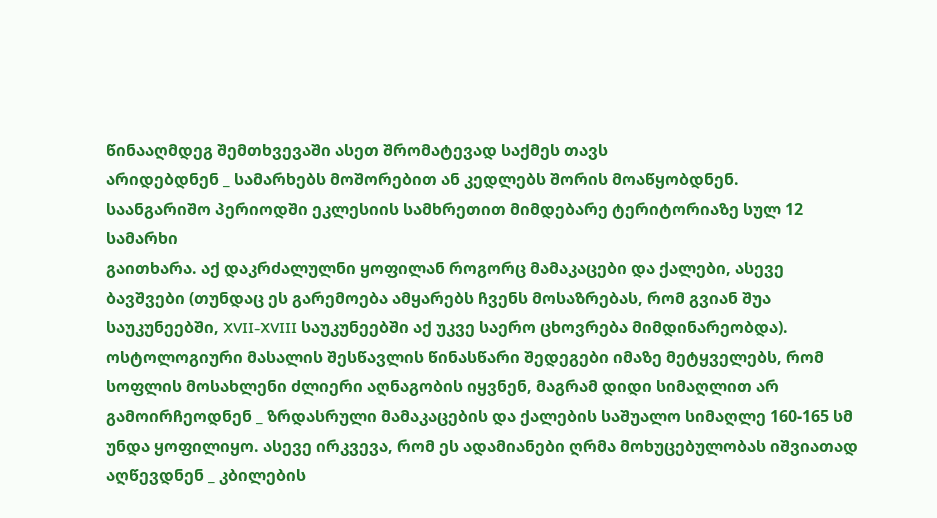წინააღმდეგ შემთხვევაში ასეთ შრომატევად საქმეს თავს
არიდებდნენ _ სამარხებს მოშორებით ან კედლებს შორის მოაწყობდნენ.
საანგარიშო პერიოდში ეკლესიის სამხრეთით მიმდებარე ტერიტორიაზე სულ 12 სამარხი
გაითხარა. აქ დაკრძალულნი ყოფილან როგორც მამაკაცები და ქალები, ასევე
ბავშვები (თუნდაც ეს გარემოება ამყარებს ჩვენს მოსაზრებას, რომ გვიან შუა
საუკუნეებში, XVII-XVIII საუკუნეებში აქ უკვე საერო ცხოვრება მიმდინარეობდა).
ოსტოლოგიური მასალის შესწავლის წინასწარი შედეგები იმაზე მეტყველებს, რომ
სოფლის მოსახლენი ძლიერი აღნაგობის იყვნენ, მაგრამ დიდი სიმაღლით არ
გამოირჩეოდნენ _ ზრდასრული მამაკაცების და ქალების საშუალო სიმაღლე 160-165 სმ
უნდა ყოფილიყო. ასევე ირკვევა, რომ ეს ადამიანები ღრმა მოხუცებულობას იშვიათად
აღწევდნენ _ კბილების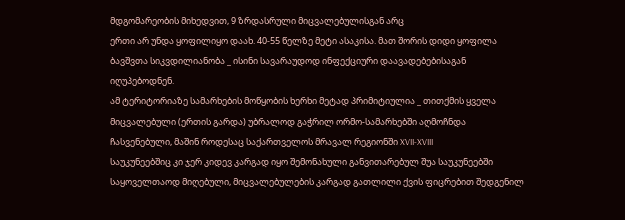მდგომარეობის მიხედვით, 9 ზრდასრული მიცვალებულისგან არც
ერთი არ უნდა ყოფილიყო დაახ. 40-55 წელზე მეტი ასაკისა. მათ შორის დიდი ყოფილა
ბავშვთა სიკვდილიანობა _ ისინი სავარაუდოდ ინფექციური დაავადებებისაგან
იღუპებოდნენ.
ამ ტერიტორიაზე სამარხების მოწყობის ხერხი მეტად პრიმიტიულია _ თითქმის ყველა
მიცვალებული (ერთის გარდა) უბრალოდ გაჭრილ ორმო-სამარხებში აღმოჩნდა
ჩასვენებული, მაშინ როდესაც საქართველოს მრავალ რეგიონში XVII-XVIII
საუკუნეებშიც კი ჯერ კიდევ კარგად იყო შემონახული განვითარებულ შუა საუკუნეებში
საყოველთაოდ მიღებული, მიცვალებულების კარგად გათლილი ქვის ფიცრებით შედგენილ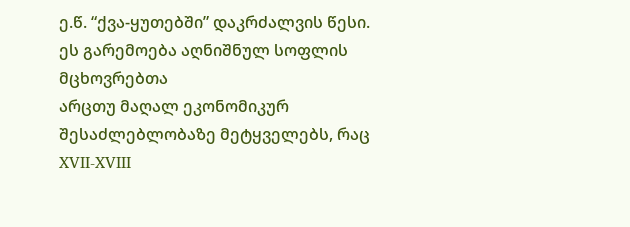ე.წ. “ქვა-ყუთებში” დაკრძალვის წესი. ეს გარემოება აღნიშნულ სოფლის მცხოვრებთა
არცთუ მაღალ ეკონომიკურ შესაძლებლობაზე მეტყველებს, რაც XVII-XVIII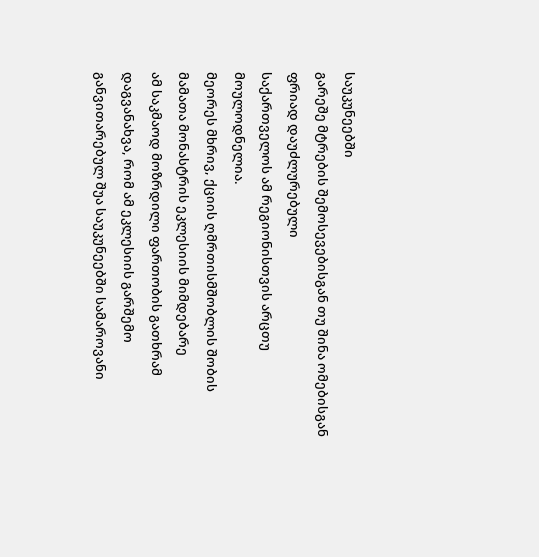საუკუნეებში
გარეშე მტრების შემოსევებისგან თუ შინა ომებისგან ფრიად დაუძლურებული
საქართველოს ამ რეგიონისთვის არცთუ მოულოდნელია.
მეორეს მხრივ, ქციის ღმრთისმშობლის შობის მამათა მონასტრის ეკლესიის მიმდებარე
ამ საკმაოდ მოზრდილი ფართობის გათხრამ დაგვანახვა, რომ ამ ეკლესიის გარშემო
განვითარებულ შუა საუკუნეებში სამაროვანი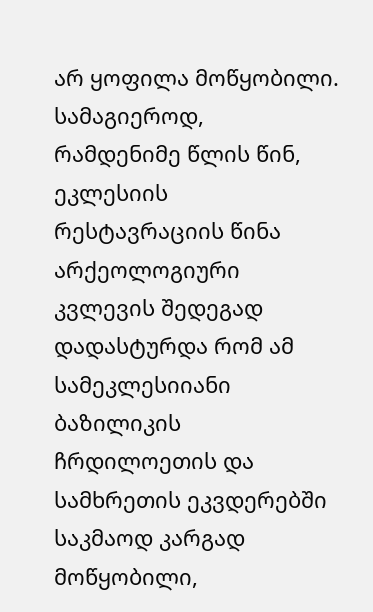არ ყოფილა მოწყობილი. სამაგიეროდ,
რამდენიმე წლის წინ, ეკლესიის რესტავრაციის წინა არქეოლოგიური კვლევის შედეგად
დადასტურდა რომ ამ სამეკლესიიანი ბაზილიკის ჩრდილოეთის და სამხრეთის ეკვდერებში
საკმაოდ კარგად მოწყობილი,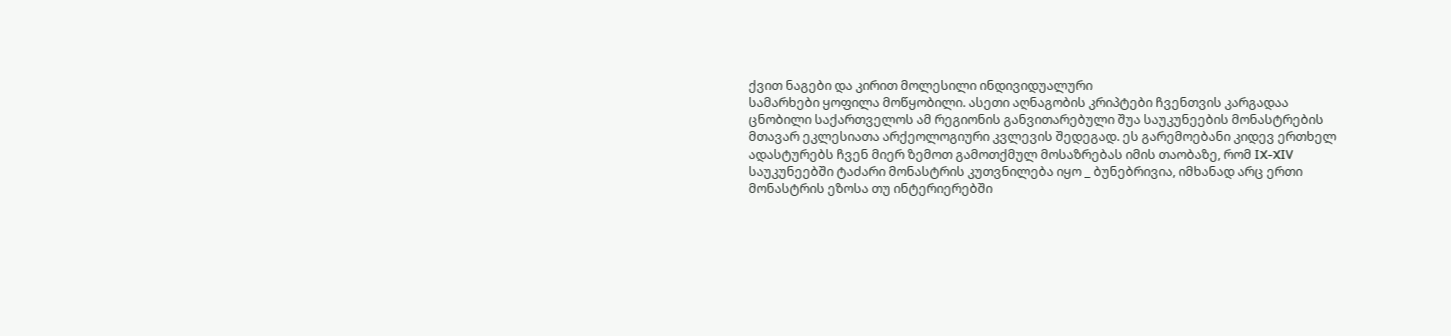ქვით ნაგები და კირით მოლესილი ინდივიდუალური
სამარხები ყოფილა მოწყობილი. ასეთი აღნაგობის კრიპტები ჩვენთვის კარგადაა
ცნობილი საქართველოს ამ რეგიონის განვითარებული შუა საუკუნეების მონასტრების
მთავარ ეკლესიათა არქეოლოგიური კვლევის შედეგად. ეს გარემოებანი კიდევ ერთხელ
ადასტურებს ჩვენ მიერ ზემოთ გამოთქმულ მოსაზრებას იმის თაობაზე, რომ IX-XIV
საუკუნეებში ტაძარი მონასტრის კუთვნილება იყო _ ბუნებრივია, იმხანად არც ერთი
მონასტრის ეზოსა თუ ინტერიერებში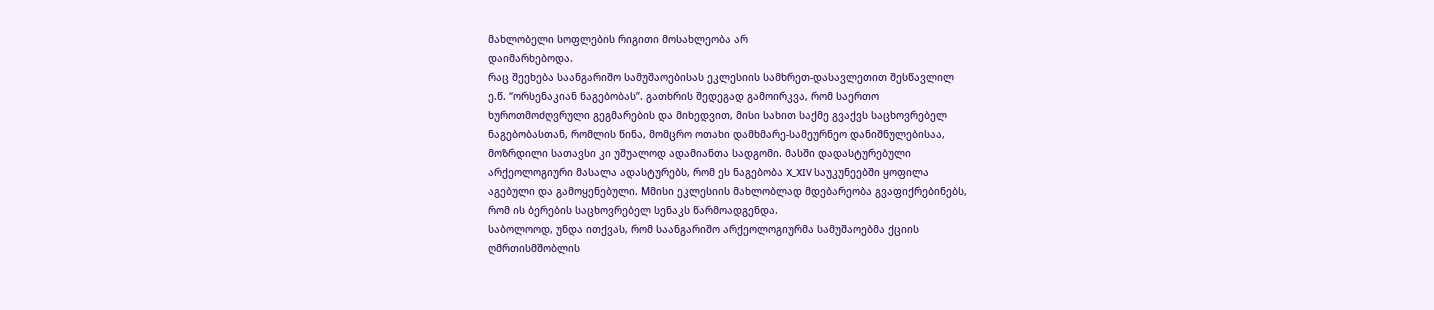მახლობელი სოფლების რიგითი მოსახლეობა არ
დაიმარხებოდა.
რაც შეეხება საანგარიშო სამუშაოებისას ეკლესიის სამხრეთ-დასავლეთით შესწავლილ
ე.წ. “ორსენაკიან ნაგებობას”. გათხრის შედეგად გამოირკვა, რომ საერთო
ხუროთმოძღვრული გეგმარების და მიხედვით, მისი სახით საქმე გვაქვს საცხოვრებელ
ნაგებობასთან, რომლის წინა, მომცრო ოთახი დამხმარე-სამეურნეო დანიშნულებისაა,
მოზრდილი სათავსი კი უშუალოდ ადამიანთა სადგომი. მასში დადასტურებული
არქეოლოგიური მასალა ადასტურებს, რომ ეს ნაგებობა X_XIV საუკუნეებში ყოფილა
აგებული და გამოყენებული. Mმისი ეკლესიის მახლობლად მდებარეობა გვაფიქრებინებს,
რომ ის ბერების საცხოვრებელ სენაკს წარმოადგენდა.
საბოლოოდ, უნდა ითქვას, რომ საანგარიშო არქეოლოგიურმა სამუშაოებმა ქციის
ღმრთისმშობლის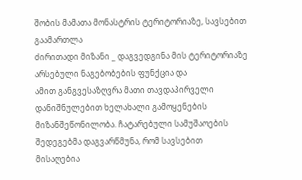შობის მამათა მონასტრის ტერიტორიაზე, სავსებით გაამართლა
ძირითადი მიზანი _ დაგვედგინა მის ტერიტორიაზე არსებული ნაგებობების ფუნქცია და
ამით განგვესაზღვრა მათი თავდაპირველი დანიშნულებით ხელახალი გამოყენების
მიზანშეწონილობა. ჩატარებული სამუშაოების შედეგებმა დაგვარწმუნა, რომ სავსებით
მისაღებია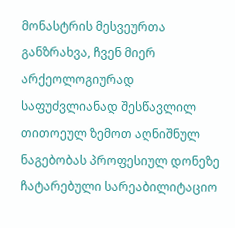მონასტრის მესვეურთა განზრახვა, ჩვენ მიერ არქეოლოგიურად
საფუძვლიანად შესწავლილ თითოეულ ზემოთ აღნიშნულ ნაგებობას პროფესიულ დონეზე
ჩატარებული სარეაბილიტაციო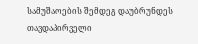სამუშაოების შემდეგ დაუბრუნდეს თავდაპირველი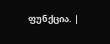ფუნქცია. |